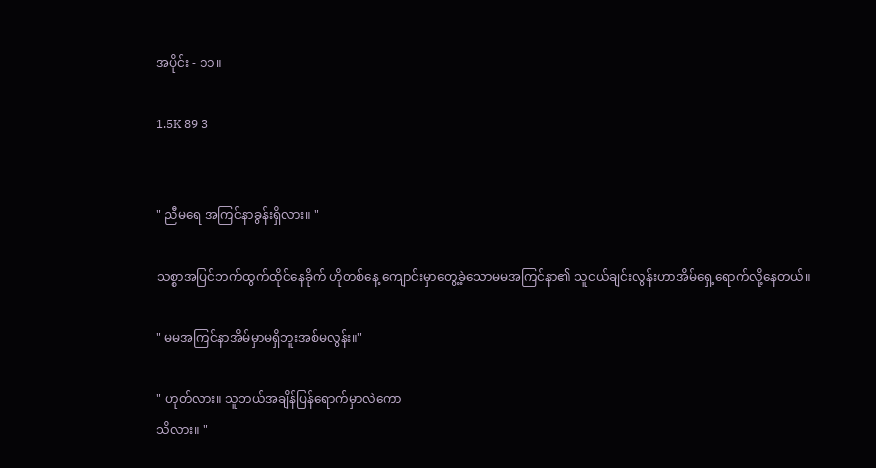အပိုင်း - ၁၁။

1.5K 89 3


" ညီမရေ အကြင်နာခွန်းရှိလား။ "

သစ္စာအပြင်ဘက်ထွက်ထိုင်နေခိုက် ဟိုတစ်နေ့ ကျောင်းမှာတွေ့ခဲ့သောမမအကြင်နာ၏ သူငယ်ချင်းလွန်းဟာအိမ်ရှေ့ရောက်လို့နေတယ်။

" မမအကြင်နာအိမ်မှာမရှိဘူးအစ်မလွန်း။"

" ဟုတ်လား။ သူဘယ်အချိန်ပြန်‌ရောက်မှာလဲကော
သိလား။ "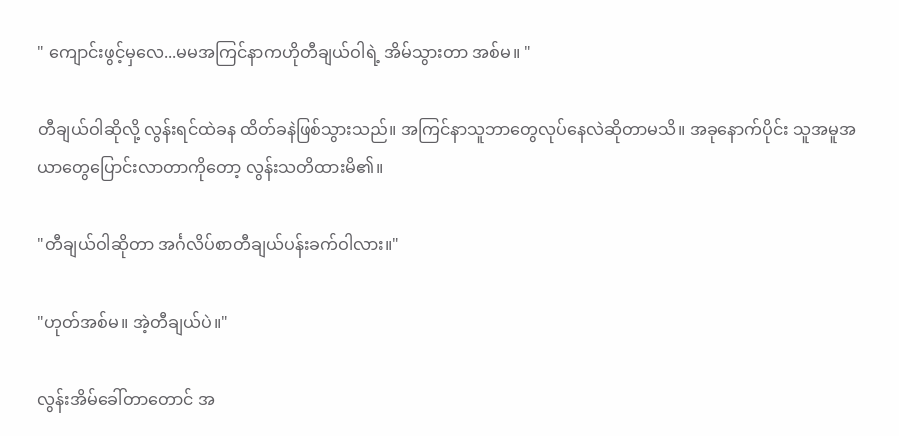" ကျောင်းဖွင့်မှလေ...မမအကြင်နာကဟိုတီချယ်ဝါရဲ့ အိမ်သွားတာ အစ်မ။ "

တီချယ်ဝါဆိုလို့ လွန်းရင်ထဲခန ထိတ်ခနဲဖြစ်သွားသည်။ အကြင်နာသူဘာတွေလုပ်နေလဲဆိုတာမသိ။ အခုနောက်ပိုင်း သူအမူအယာတွေပြောင်းလာတာကိုတော့ လွန်းသတိထားမိ၏။

"တီချယ်ဝါဆိုတာ အင်္ဂလိပ်စာတီချယ်ပန်းခက်ဝါလား။"

"ဟုတ်အစ်မ။ အဲ့တီချယ်ပဲ။"

လွန်းအိမ်ခေါ်တာတောင် အ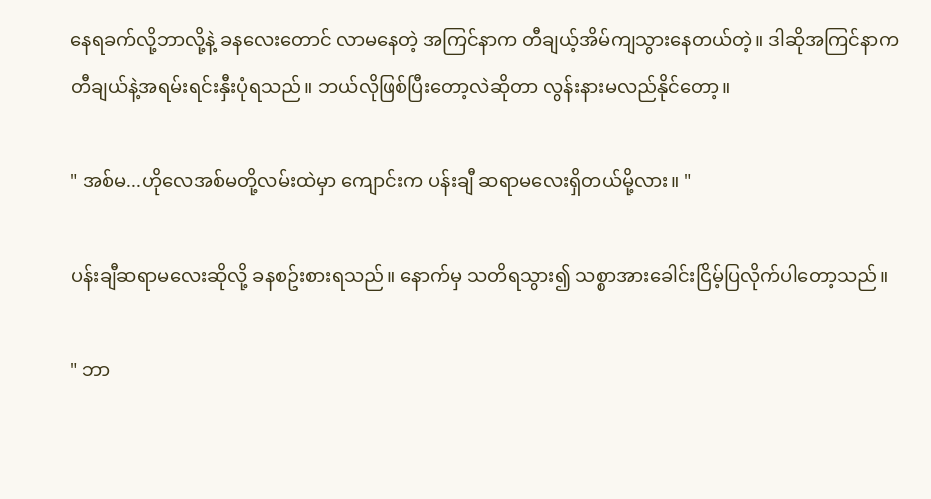နေရခက်လို့ဘာလို့နဲ့ ခနလေးတောင် လာမနေတဲ့ အကြင်နာက တီချယ့်အိမ်ကျသွားနေတယ်တဲ့။ ဒါဆိုအကြင်နာက တီချယ်နဲ့အရမ်းရင်းနှီးပုံရသည်။ ဘယ်လိုဖြစ်ပြီးတော့လဲဆိုတာ လွန်းနားမလည်နိုင်တော့။

" အစ်မ...ဟိုလေအစ်မတို့လမ်းထဲမှာ ကျောင်းက ပန်းချီ ဆရာမလေးရှိတယ်မို့လား။ "

ပန်းချီဆရာမလေးဆိုလို့ ခနစဥ်းစားရသည်။ နောက်မှ သတိရသွား၍ သစ္စာအားခေါင်းငြိမ့်ပြလိုက်ပါတော့သည်။

" ဘာ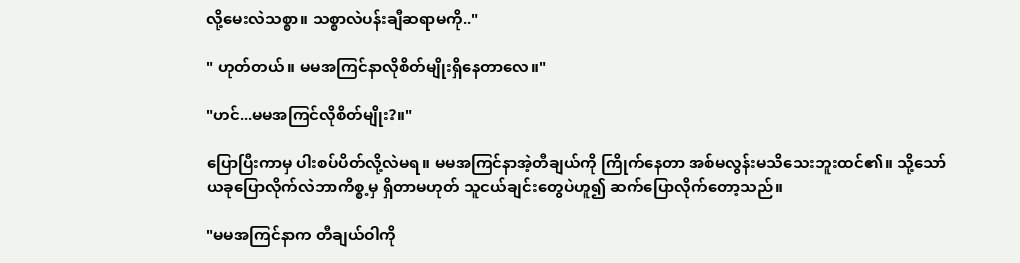လို့မေးလဲသစ္စာ။ သစ္စာလဲပန်းချီဆရာမကို.."

" ဟုတ်တယ်။ မမအကြင်နာလိုစိတ်မျိုးရှိနေတာလေ။"

"ဟင်...မမအကြင်လိုစိတ်မျိုး?။"

ပြောပြီးကာမှ ပါးစပ်ပိတ်လို့လဲမရ။ မမအကြင်နာအဲ့တီချယ်ကို ကြိုက်နေတာ အစ်မလွန်းမသိသေးဘူးထင်၏။ သို့သော်ယခုပြောလိုက်လဲဘာကိစ္စ့မှ ရှိတာမဟုတ် သူငယ်ချင်းတွေပဲဟူ၍ ဆက်ပြောလိုက်တော့သည်။

"မမအကြင်နာက တီချယ်ဝါကို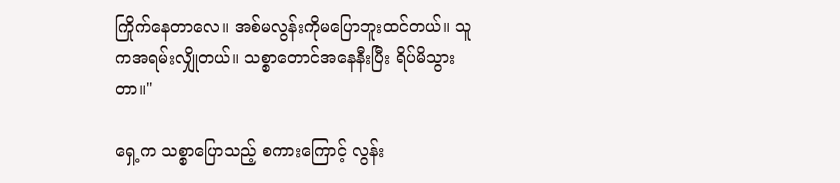ကြိုက်နေတာလေ။ အစ်မလွန်းကိုမပြောဘူးထင်တယ်။ သူကအရမ်းလျှိုတယ်။ သစ္စာတောင်အနေနီးပြီး ရိပ်မိသွားတာ။"

ရှေ့က သစ္စာပြောသည့် စကားကြောင့် လွန်း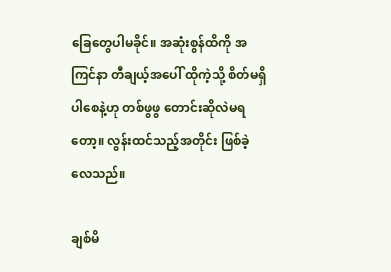ခြေတွေပါမခိုင်။ အဆုံးစွန်ထိကို အကြင်နာ တီချယ့်အပေါ် ထိုကဲ့သို့ စိတ်မရှိပါစေနဲ့ဟု တစ်ဖွဖွ တောင်းဆိုလဲမရတော့။ လွန်းထင်သည့်အတိုင်း ဖြစ်ခဲ့လေသည်။

ချစ်မိ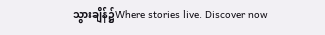သွားချိန်၌Where stories live. Discover now